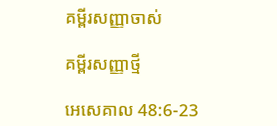គម្ពីរសញ្ញាចាស់

គម្ពីរសញ្ញាថ្មី

អេសេ‌គាល 48:6-23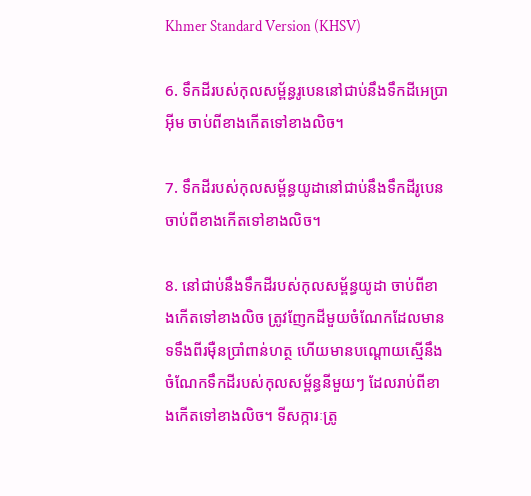Khmer Standard Version (KHSV)

6. ទឹកដីរបស់កុល‌សម្ព័ន្ធរូបេននៅជាប់នឹងទឹកដីអេប្រាអ៊ីម ចាប់ពីខាងកើតទៅខាងលិច។

7. ទឹកដីរបស់កុល‌សម្ព័ន្ធយូដានៅជាប់នឹងទឹកដីរូបេន ចាប់ពីខាងកើតទៅខាងលិច។

8. នៅជាប់នឹងទឹកដីរបស់កុល‌សម្ព័ន្ធយូដា ចាប់ពីខាងកើតទៅខាងលិច ត្រូវញែកដីមួយចំណែកដែលមានទទឹងពីរម៉ឺនប្រាំពាន់ហត្ថ ហើយមានបណ្ដោយស្មើនឹងចំណែកទឹកដីរបស់កុល‌សម្ព័ន្ធនីមួយៗ ដែលរាប់ពីខាងកើតទៅខាងលិច។ ទី‌សក្ការៈត្រូ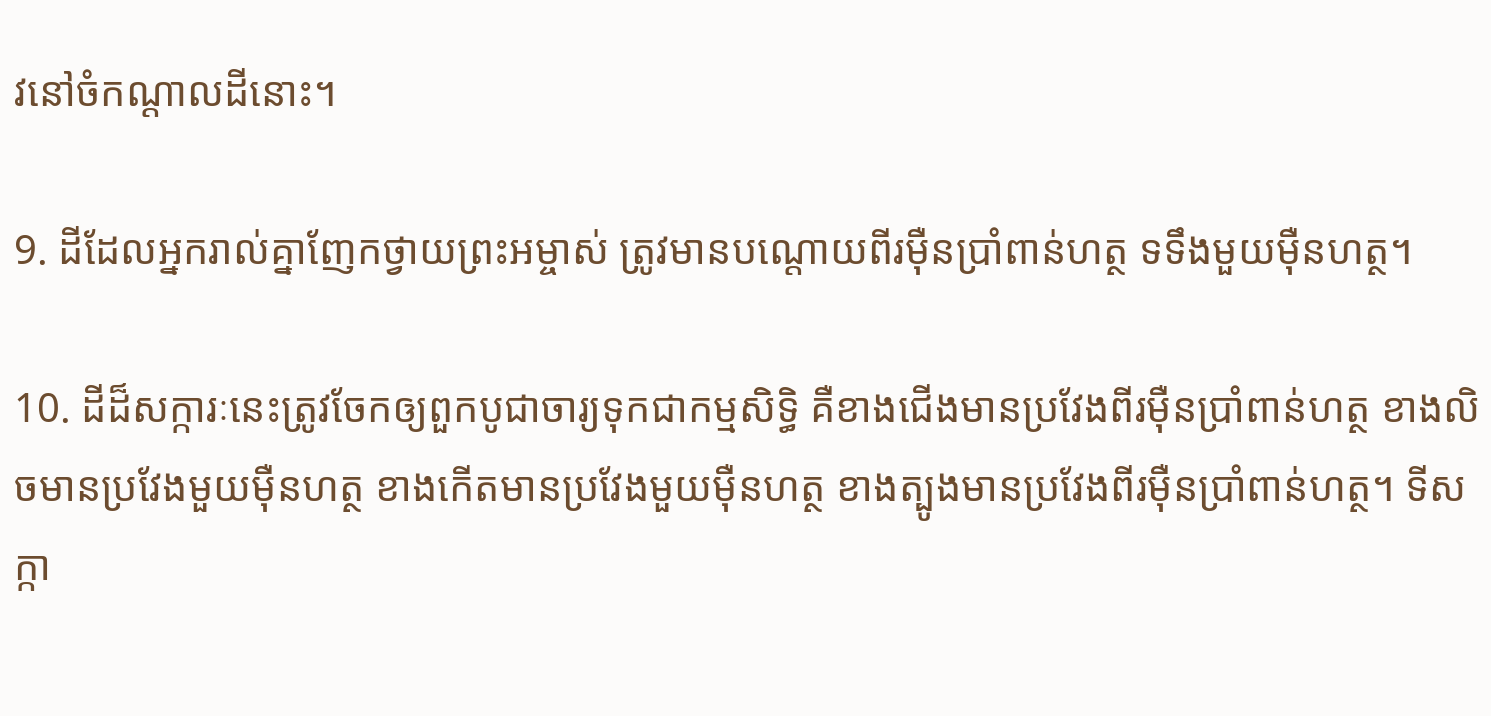វនៅចំកណ្ដាលដីនោះ។

9. ដីដែលអ្នករាល់គ្នាញែកថ្វាយព្រះ‌អម្ចាស់ ត្រូវមានបណ្ដោយពីរម៉ឺនប្រាំពាន់ហត្ថ ទទឹងមួយម៉ឺនហត្ថ។

10. ដីដ៏សក្ការៈនេះត្រូវចែកឲ្យពួកបូជា‌ចារ្យទុកជាកម្មសិទ្ធិ គឺខាងជើងមានប្រវែងពីរម៉ឺនប្រាំពាន់ហត្ថ ខាងលិចមានប្រវែងមួយម៉ឺនហត្ថ ខាងកើតមានប្រវែងមួយម៉ឺនហត្ថ ខាងត្បូងមានប្រវែងពីរម៉ឺនប្រាំពាន់ហត្ថ។ ទី‌សក្កា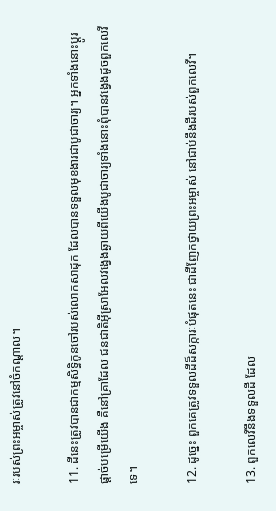រៈរបស់ព្រះ‌អម្ចាស់ត្រូវនៅចំកណ្ដាល។

11. ដីនេះត្រូវបានជាកម្មសិទ្ធិកូនចៅរបស់លោកសាដុក ដែលបានទទួលមុខ‌ងារជាបូជា‌ចារ្យ។ អ្នកទាំងនោះប្ដូរផ្ដាច់បម្រើយើង គឺនៅគ្រាដែល ជន‌ជាតិអ៊ីស្រា‌អែលវង្វេងឆ្ងាយពីយើងបូជា‌ចារ្យទាំងនោះពុំបានវង្វេងដូចពួកលេវីទេ។

12. ដូច្នេះ ពួកគេត្រូវទទួលដីដ៏សក្ការៈបំផុតនេះ ជាដីញែកថ្វាយព្រះ‌អម្ចាស់ នៅជាប់នឹងដីរបស់ពួកលេវី។

13. ពួកលេវីនឹងទទួលដី ដែល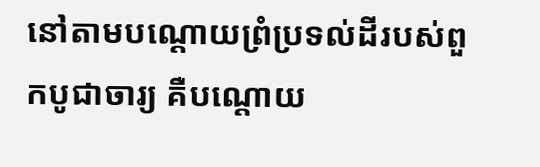នៅតាមបណ្ដោយព្រំ‌ប្រទល់ដីរបស់ពួកបូជា‌ចារ្យ គឺបណ្ដោយ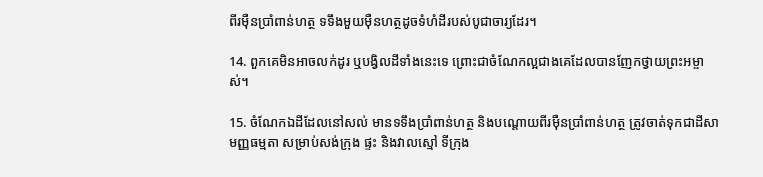ពីរម៉ឺនប្រាំពាន់ហត្ថ ទទឹងមួយម៉ឺនហត្ថដូចទំហំដីរបស់បូជា‌ចារ្យដែរ។

14. ពួកគេមិនអាចលក់ដូរ ឬបង្វិលដីទាំងនេះទេ ព្រោះជាចំណែកល្អជាងគេដែលបានញែកថ្វាយព្រះ‌អម្ចាស់។

15. ចំណែកឯដីដែលនៅសល់ មានទទឹងប្រាំពាន់ហត្ថ និងបណ្ដោយពីរម៉ឺនប្រាំពាន់ហត្ថ ត្រូវចាត់ទុកជាដីសាមញ្ញធម្មតា សម្រាប់សង់ក្រុង ផ្ទះ និងវាលស្មៅ ទីក្រុង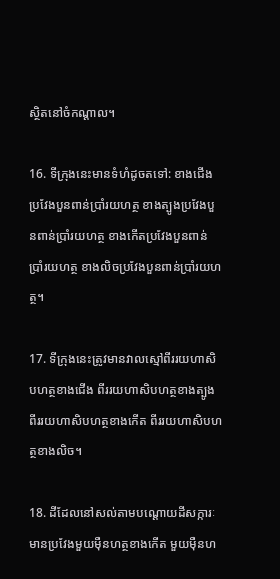ស្ថិតនៅចំកណ្ដាល។

16. ទីក្រុងនេះមានទំហំដូចតទៅ: ខាងជើងប្រវែងបួនពាន់ប្រាំរយហត្ថ ខាងត្បូងប្រវែងបួនពាន់ប្រាំរយហត្ថ ខាងកើតប្រវែងបួនពាន់ប្រាំរយហត្ថ ខាងលិចប្រវែងបួនពាន់ប្រាំរយហត្ថ។

17. ទីក្រុងនេះត្រូវមានវាលស្មៅពីររយហា‌សិបហត្ថខាងជើង ពីររយហា‌សិបហត្ថខាងត្បូង ពីររយហា‌សិបហត្ថខាងកើត ពីររយហា‌សិបហត្ថខាងលិច។

18. ដីដែលនៅសល់តាមបណ្ដោយដីសក្ការៈមានប្រវែងមួយម៉ឺនហត្ថខាងកើត មួយម៉ឺនហ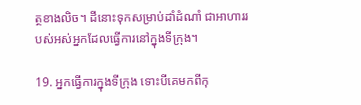ត្ថខាងលិច។ ដីនោះទុកសម្រាប់ដាំដំណាំ ជាអាហាររបស់អស់អ្នកដែលធ្វើការនៅក្នុងទីក្រុង។

19. អ្នកធ្វើការក្នុងទីក្រុង ទោះបីគេមកពីកុ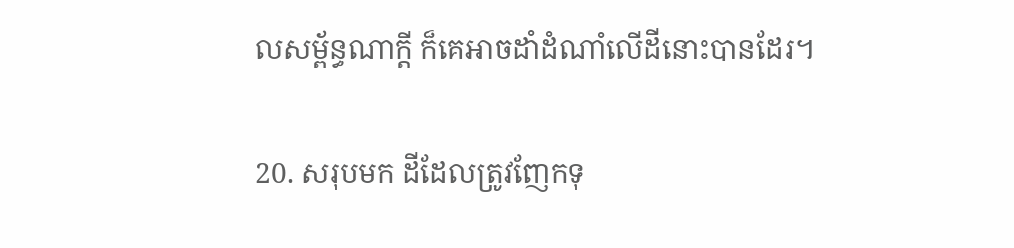ល‌សម្ព័ន្ធណាក្ដី ក៏គេអាចដាំដំណាំលើដីនោះបានដែរ។

20. សរុបមក ដីដែលត្រូវញែកទុ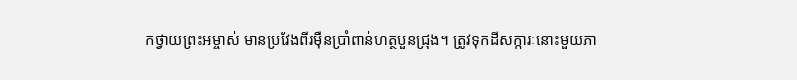កថ្វាយព្រះ‌អម្ចាស់ មានប្រវែងពីរម៉ឺនប្រាំពាន់ហត្ថបួនជ្រុង។ ត្រូវទុកដីសក្ការៈនោះមួយភា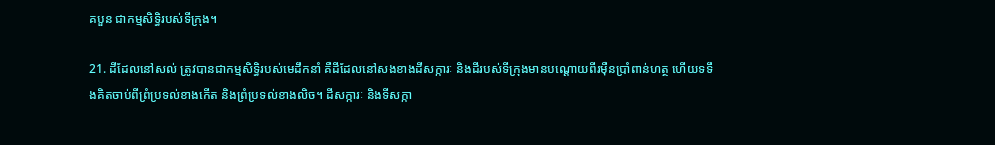គបួន ជាកម្មសិទ្ធិរបស់ទីក្រុង។

21. ដីដែលនៅសល់ ត្រូវបានជាកម្មសិទ្ធិរបស់មេដឹកនាំ គឺដីដែលនៅសងខាងដីសក្ការៈ និងដីរបស់ទីក្រុងមានបណ្ដោយពីរម៉ឺនប្រាំពាន់ហត្ថ ហើយទទឹងគិតចាប់ពីព្រំ‌ប្រទល់ខាងកើត និងព្រំ‌ប្រទល់ខាងលិច។ ដីសក្ការៈ និងទី‌សក្កា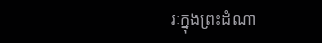រៈក្នុងព្រះ‌ដំណា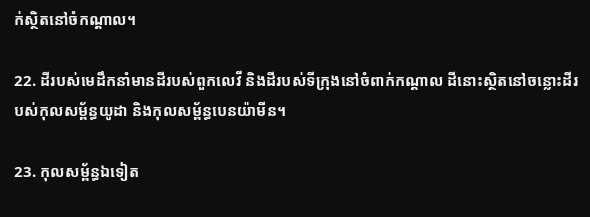ក់ស្ថិតនៅចំកណ្ដាល។

22. ដីរបស់មេដឹកនាំមានដីរបស់ពួកលេវី និងដីរបស់ទីក្រុងនៅចំពាក់កណ្ដាល ដីនោះស្ថិតនៅចន្លោះដីរបស់កុល‌សម្ព័ន្ធយូដា និងកុល‌សម្ព័ន្ធបេន‌យ៉ាមីន។

23. កុល‌សម្ព័ន្ធឯទៀត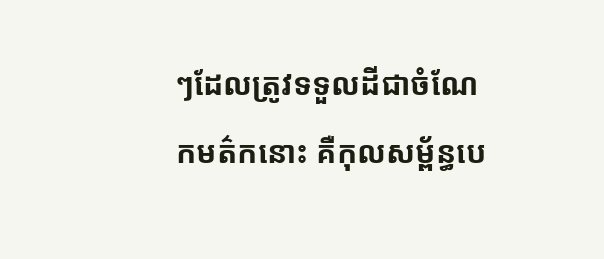ៗដែលត្រូវទទួលដីជាចំណែកមត៌កនោះ គឺកុល‌សម្ព័ន្ធបេ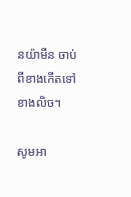ន‌យ៉ាមីន ចាប់ពីខាងកើតទៅខាងលិច។

សូមអា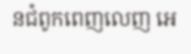នជំពូកពេញលេញ អេ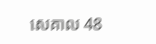សេ‌គាល 48